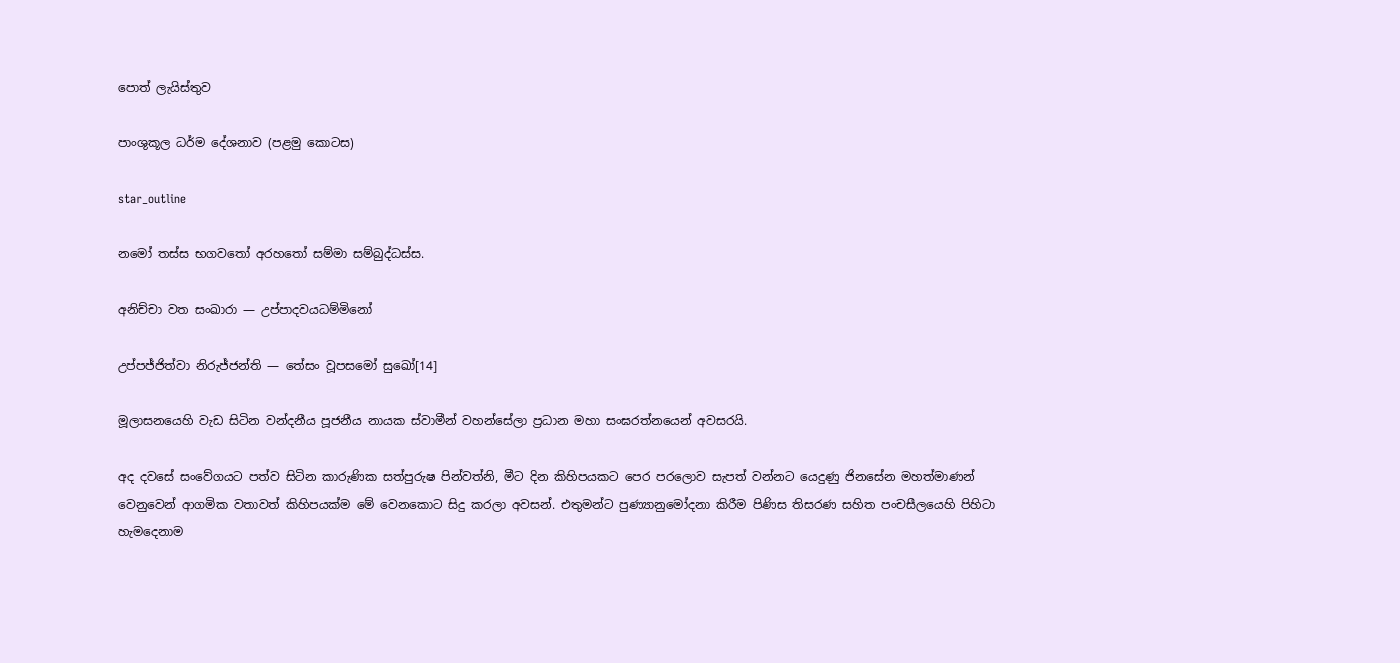පොත් ලැයිස්තුව

පාංශුකූල ධර්ම දේශනාව (පළමු කොටස)

star_outline

නමෝ තස්ස භගවතෝ අරහතෝ සම්මා සම්බුද්ධස්ස.

අනිච්චා වත සංඛාරා — උප්පාදවයධම්මිනෝ

උප්පජ්ජිත්වා නිරුජ්ජන්ති — තේසං වූපසමෝ සුඛෝ[14]

මූලාසනයෙහි වැඩ සිටින වන්දනීය පූජනීය නායක ස්වාමීන් වහන්සේලා ප්‍රධාන මහා සංඝරත්නයෙන් අවසරයි.

අද දවසේ සංවේගයට පත්ව සිටින කාරුණික සත්පුරුෂ පින්වත්නි, මීට දින කිහිපයකට පෙර පරලොව සැපත් වන්නට යෙදුණු ජිනසේන මහත්මාණන් වෙනුවෙන් ආගමික වතාවත් කිහිපයක්ම මේ වෙනකොට සිදු කරලා අවසන්. එතුමන්ට පුණ්‍යානුමෝදනා කිරීම පිණිස තිසරණ සහිත පංචසීලයෙහි පිහිටා හැමදෙනාම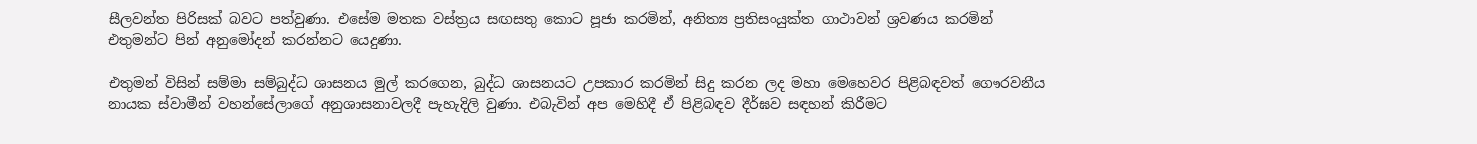සීලවන්ත පිරිසක් බවට පත්වුණා. එසේම මතක වස්ත්‍රය සඟසතු කොට පූජා කරමින්, අනිත්‍ය ප්‍රතිසංයුක්ත ගාථාවන් ශ්‍රවණය කරමින් එතුමන්ට පින් අනුමෝදන් කරන්නට යෙදුණා.

එතුමන් විසින් සම්මා සම්බුද්ධ ශාසනය මුල් කරගෙන, බුද්ධ ශාසනයට උපකාර කරමින් සිදු කරන ලද මහා මෙහෙවර පිළිබඳවත් ගෞරවනීය නායක ස්වාමීන් වහන්සේලාගේ අනුශාසනාවලදී පැහැදිලි වුණා. එබැවින් අප මෙහිදී ඒ පිළිබඳව දීර්ඝව සඳහන් කිරීමට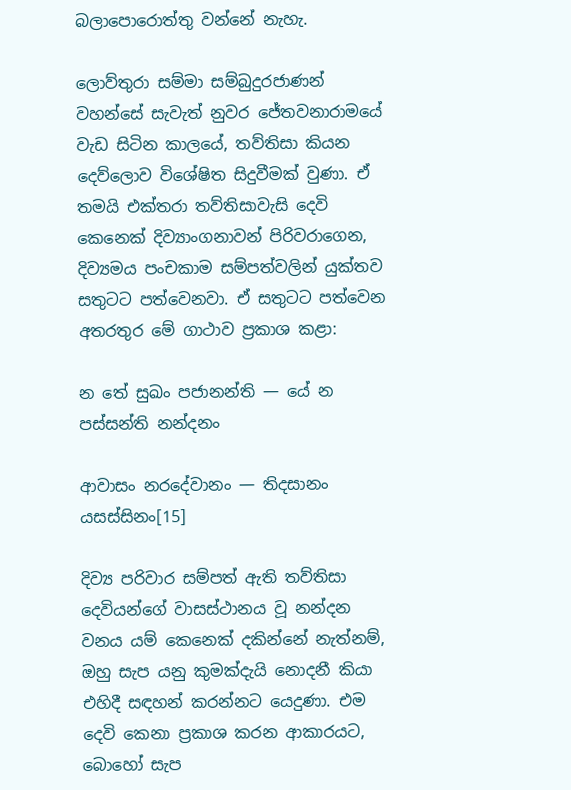බලාපොරොත්තු වන්නේ නැහැ.

ලොව්තුරා සම්මා සම්බුදුරජාණන් වහන්සේ සැවැත් නුවර ජේතවනාරාමයේ වැඩ සිටින කාලයේ, තව්තිසා කියන දෙව්ලොව විශේෂිත සිදුවීමක් වුණා. ඒ තමයි එක්තරා තව්තිසාවැසි දෙවි කෙනෙක් දිව්‍යාංගනාවන් පිරිවරාගෙන, දිව්‍යමය පංචකාම සම්පත්වලින් යුක්තව සතුටට පත්වෙනවා. ඒ සතුටට පත්වෙන අතරතුර මේ ගාථාව ප්‍රකාශ කළා:

න තේ සුඛං පජානන්ති — යේ න පස්සන්ති නන්දනං

ආවාසං නරදේවානං — තිදසානං යසස්සිනං[15]

දිව්‍ය පරිවාර සම්පත් ඇති තව්තිසා දෙවියන්ගේ වාසස්ථානය වූ නන්දන වනය යම් කෙනෙක් දකින්නේ නැත්නම්, ඔහු සැප යනු කුමක්දැයි නොදනී කියා එහිදී සඳහන් කරන්නට යෙදුණා. එම දෙවි කෙනා ප්‍රකාශ කරන ආකාරයට, බොහෝ සැප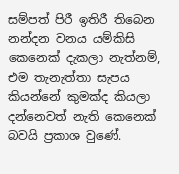සම්පත් පිරී ඉතිරී තිබෙන නන්දන වනය යම්කිසි කෙනෙක් දැකලා නැත්නම්, එම තැනැත්තා සැපය කියන්නේ කුමක්ද කියලා දන්නෙවත් නැති කෙනෙක් බවයි ප්‍රකාශ වුණේ.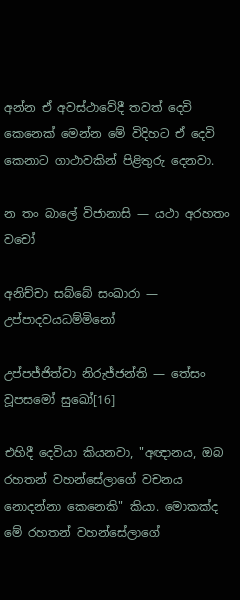අන්න ඒ අවස්ථාවේදී තවත් දෙවි කෙනෙක් මෙන්න මේ විදිහට ඒ දෙවි කෙනාට ගාථාවකින් පිළිතුරු දෙනවා.

න තං බාලේ විජානාසි — යථා අරහතං වචෝ

අනිච්චා සබ්බේ සංඛාරා — උප්පාදවයධම්මිනෝ

උප්පජ්ජිත්වා නිරුජ්ජන්ති — තේසං වූපසමෝ සුඛෝ[16]

එහිදී දෙවියා කියනවා, "අඥානය, ඔබ රහතන් වහන්සේලාගේ වචනය නොදන්නා කෙනෙකි" කියා. මොකක්ද මේ රහතන් වහන්සේලාගේ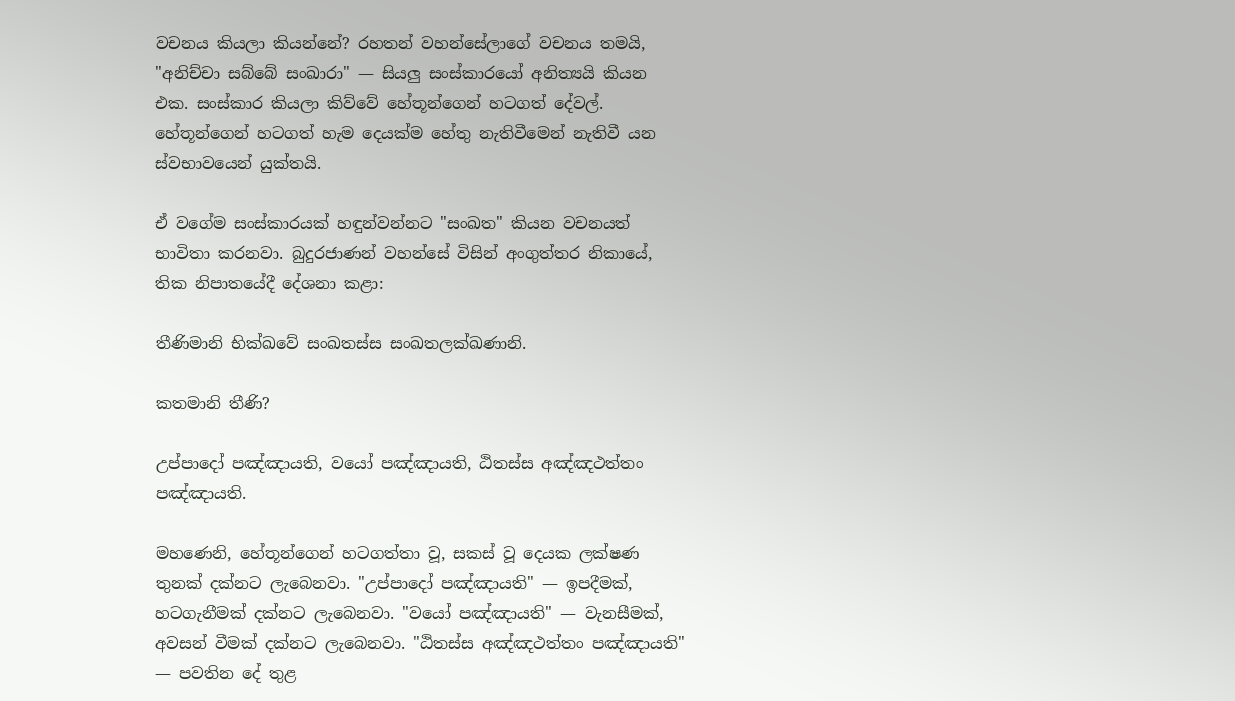වචනය කියලා කියන්නේ? රහතන් වහන්සේලාගේ වචනය තමයි, "අනිච්චා සබ්බේ සංඛාරා" — සියලු සංස්කාරයෝ අනිත්‍යයි කියන එක. සංස්කාර කියලා කිව්වේ හේතූන්ගෙන් හටගත් දේවල්. හේතූන්ගෙන් හටගත් හැම දෙයක්ම හේතු නැතිවීමෙන් නැතිවී යන ස්වභාවයෙන් යුක්තයි.

ඒ වගේම සංස්කාරයක් හඳුන්වන්නට "සංඛත" කියන වචනයත් භාවිතා කරනවා. බුදුරජාණන් වහන්සේ විසින් අංගුත්තර නිකායේ, තික නිපාතයේදී දේශනා කළා:

තීණිමානි භික්ඛවේ සංඛතස්ස සංඛතලක්ඛණානි.

කතමානි තීණි?

උප්පාදෝ පඤ්ඤායති, වයෝ පඤ්ඤායති, ඨිතස්ස අඤ්ඤථත්තං පඤ්ඤායති.

මහණෙනි, හේතූන්ගෙන් හටගත්තා වූ, සකස් වූ දෙයක ලක්ෂණ තුනක් දක්නට ලැබෙනවා. "උප්පාදෝ පඤ්ඤායති" — ඉපදීමක්, හටගැනීමක් දක්නට ලැබෙනවා. "වයෝ පඤ්ඤායති" — වැනසීමක්, අවසන් වීමක් දක්නට ලැබෙනවා. "ඨිතස්ස අඤ්ඤථත්තං පඤ්ඤායති" — පවතින දේ තුළ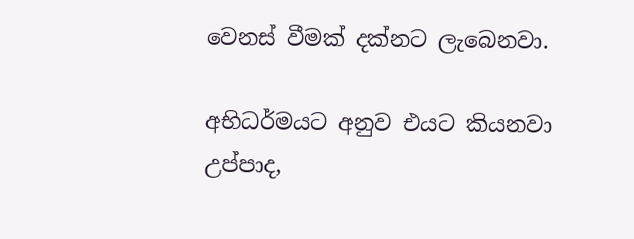වෙනස් වීමක් දක්නට ලැබෙනවා.

අභිධර්මයට අනුව එයට කියනවා උප්පාද,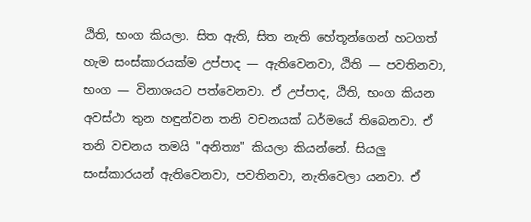ඨිති, භංග කියලා. සිත ඇති, සිත නැති හේතූන්ගෙන් හටගත් හැම සංස්කාරයක්ම උප්පාද — ඇතිවෙනවා, ඨිති — පවතිනවා, භංග — විනාශයට පත්වෙනවා. ඒ උප්පාද, ඨිති, භංග කියන අවස්ථා තුන හඳුන්වන තනි වචනයක් ධර්මයේ තිබෙනවා. ඒ තනි වචනය තමයි "අනිත්‍ය" කියලා කියන්නේ. සියලු සංස්කාරයන් ඇතිවෙනවා, පවතිනවා, නැතිවෙලා යනවා. ඒ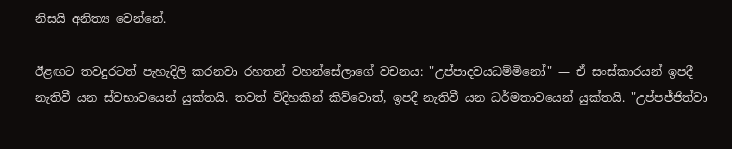නිසයි අනිත්‍ය වෙන්නේ.

ඊළඟට තවදුරටත් පැහැදිලි කරනවා රහතන් වහන්සේලාගේ වචනය: "උප්පාදවයධම්මිනෝ" — ඒ සංස්කාරයන් ඉපදී නැතිවී යන ස්වභාවයෙන් යුක්තයි. තවත් විදිහකින් කිව්වොත්, ඉපදී නැතිවී යන ධර්මතාවයෙන් යුක්තයි. "උප්පජ්ජිත්වා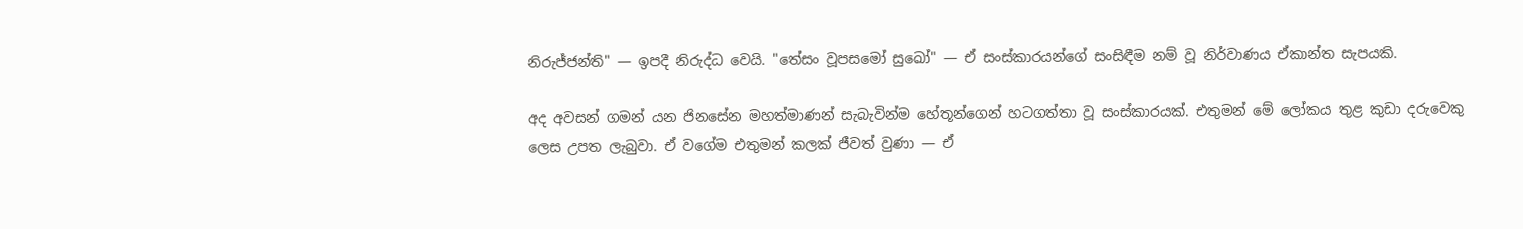නිරුජ්ජන්ති" — ඉපදී නිරුද්ධ වෙයි. "තේසං වූපසමෝ සුඛෝ" — ඒ සංස්කාරයන්ගේ සංසිඳීම නම් වූ නිර්වාණය ඒකාන්ත සැපයකි.

අද අවසන් ගමන් යන ජිනසේන මහත්මාණන් සැබැවින්ම හේතූන්ගෙන් හටගත්තා වූ සංස්කාරයක්. එතුමන් මේ ලෝකය තුළ කුඩා දරුවෙකු ලෙස උපත ලැබුවා. ඒ වගේම එතුමන් කලක් ජීවත් වුණා — ඒ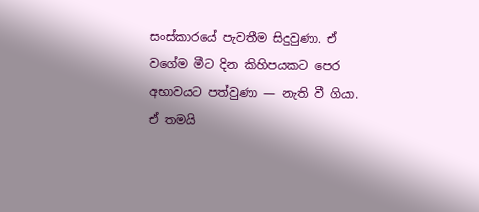සංස්කාරයේ පැවතීම සිදුවුණා. ඒ වගේම මීට දින කිහිපයකට පෙර අභාවයට පත්වුණා — නැති වී ගියා. ඒ තමයි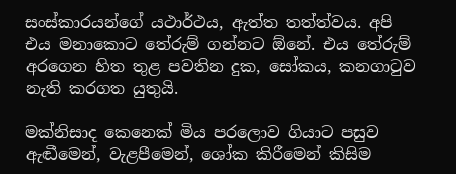සංස්කාරයන්ගේ යථාර්ථය, ඇත්ත තත්ත්වය. අපි එය මනාකොට තේරුම් ගන්නට ඕනේ. එය තේරුම් අරගෙන හිත තුළ පවතින දුක, සෝකය, කනගාටුව නැති කරගත යුතුයි.

මක්නිසාද කෙනෙක් මිය පරලොව ගියාට පසුව ඇඬීමෙන්, වැළපීමෙන්, ශෝක කිරීමෙන් කිසිම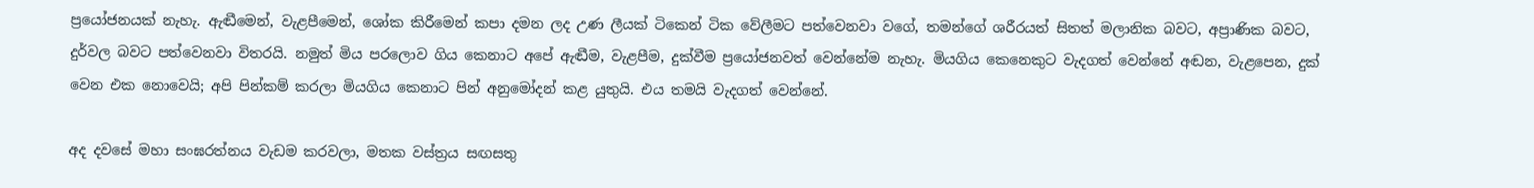ප්‍රයෝජනයක් නැහැ. ඇඬීමෙන්, වැළපීමෙන්, ශෝක කිරීමෙන් කපා දමන ලද උණ ලීයක් ටිකෙන් ටික වේලීමට පත්වෙනවා වගේ, තමන්ගේ ශරීරයත් සිතත් මලානික බවට, අප්‍රාණික බවට, දුර්වල බවට පත්වෙනවා විතරයි. නමුත් මිය පරලොව ගිය කෙනාට අපේ ඇඬීම, වැළපීම, දුක්වීම ප්‍රයෝජනවත් වෙන්නේම නැහැ. මියගිය කෙනෙකුට වැදගත් වෙන්නේ අඬන, වැළපෙන, දුක් වෙන එක නොවෙයි; අපි පින්කම් කරලා මියගිය කෙනාට පින් අනුමෝදන් කළ යුතුයි. එය තමයි වැදගත් වෙන්නේ.

අද දවසේ මහා සංඝරත්නය වැඩම කරවලා, මතක වස්ත්‍රය සඟසතු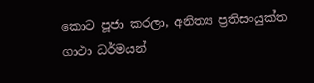කොට පූජා කරලා, අනිත්‍ය ප්‍රතිසංයුක්ත ගාථා ධර්මයන්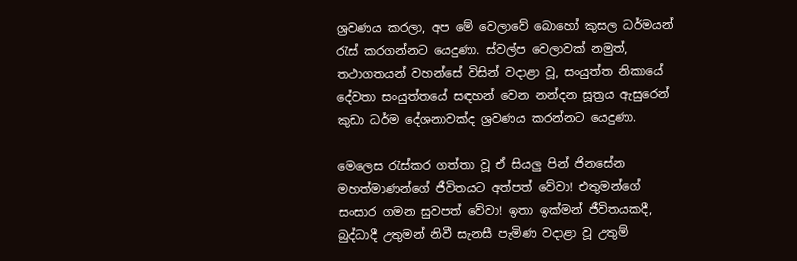ශ්‍රවණය කරලා, අප මේ වෙලාවේ බොහෝ කුසල ධර්මයන් රැස් කරගන්නට යෙදුණා. ස්වල්ප වෙලාවක් නමුත්, තථාගතයන් වහන්සේ විසින් වදාළා වූ, සංයුත්ත නිකායේ දේවතා සංයුත්තයේ සඳහන් වෙන නන්දන සූත්‍රය ඇසුරෙන් කුඩා ධර්ම දේශනාවක්ද ශ්‍රවණය කරන්නට යෙදුණා.

මෙලෙස රැස්කර ගත්තා වූ ඒ සියලු පින් ජිනසේන මහත්මාණන්ගේ ජීවිතයට අත්පත් වේවා! එතුමන්ගේ සංසාර ගමන සුවපත් වේවා! ඉතා ඉක්මන් ජීවිතයකදී, බුද්ධාදී උතුමන් නිවී සැනසී පැමිණ වදාළා වූ උතුම්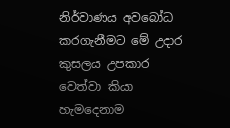නිර්වාණය අවබෝධ කරගැනීමට මේ උදාර කුසලය උපකාර වෙත්වා කියා හැමදෙනාම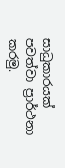සාධුකාරයක් පවත්වා ප්‍රාර්ථනා කරමු.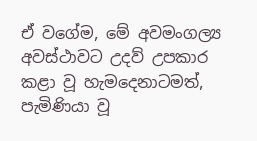ඒ වගේම, මේ අවමංගල්‍ය අවස්ථාවට උදව් උපකාර කළා වූ හැමදෙනාටමත්, පැමිණියා වූ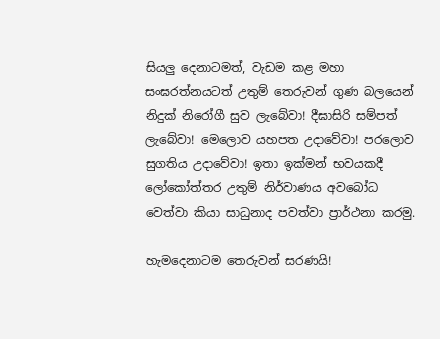සියලු දෙනාටමත්, වැඩම කළ මහා සංඝරත්නයටත් උතුම් තෙරුවන් ගුණ බලයෙන් නිදුක් නිරෝගී සුව ලැබේවා! දීඝාසිරි සම්පත් ලැබේවා! මෙලොව යහපත උදාවේවා! පරලොව සුගතිය උදාවේවා! ඉතා ඉක්මන් භවයකදී ලෝකෝත්තර උතුම් නිර්වාණය අවබෝධ වෙත්වා කියා සාධුනාද පවත්වා ප්‍රාර්ථනා කරමු.

හැමදෙනාටම තෙරුවන් සරණයි!